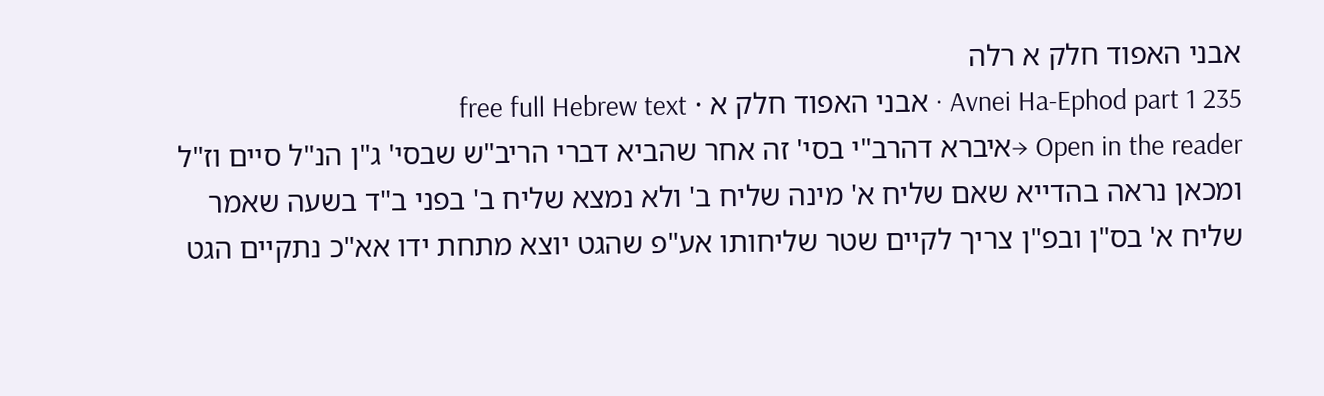אבני האפוד חלק א רלה
Avnei Ha-Ephod part 1 235 · אבני האפוד חלק א · free full Hebrew text
Open in the reader →איברא דהרב"י בסי' זה אחר שהביא דברי הריב"ש שבסי' ג"ן הנ"ל סיים וז"ל ומכאן נראה בהדייא שאם שליח א' מינה שליח ב' ולא נמצא שליח ב' בפני ב"ד בשעה שאמר שליח א' בס"ן ובפ"ן צריך לקיים שטר שליחותו אע"פ שהגט יוצא מתחת ידו אא"כ נתקיים הגט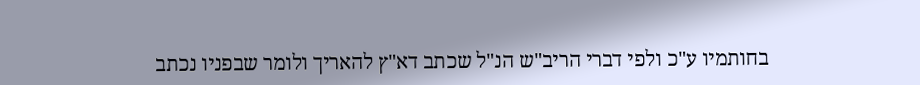בחותמיו ע"כ ולפי דברי הריב"ש הנ"ל שכתב דא"ץ להאריך ולומר שבפניו נכתב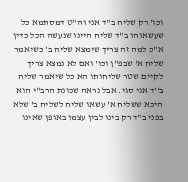וכו' רק שליח ב"ד אני וה"ט דמסתמא כל שעשאוהו ב"ד שליח היינו שנעשה הכל כדין א"כ למה זה צריך שימצא שליח ב' כשיאמר שליח א' שבפ"ן וכו' ואם לא נמצא צריך לקיים שטר שליחותו הא כל שיאמר שליח ב''ד אני סגי. אבל נראה שכונת הרב"י הוא היכא ששליח א' עשאו שליח לשליח ב' שלא בפני ב"ד רק בינו לבין עצמו באופן שאינו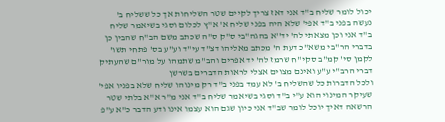יכול לומר שליח ב"ד אני דאז צריך לקיים שטר השליחות אך כל ששליח ב' נעשה בפני ב"ד אפי' שלא היה בפני שליח א' א"ץ לכלום וסגי בשיאמר שליח ב"ד אני וכן מצאתי לה' יד''א בהגה"בי ס"ק ס"ה שכתב משם הב"ח שהבין כן בדברי הר"בי משא"כ דעת ה' מכתב מאליהו דצ"ד עי"ד וע"ע בס' פתחי תשו' לקמן סי' קמ"ב סקי"ח שרמז לה' יד אפרים והב"מ שתמהו על מור"ם שהעתיק דברי הרב"י ע"ע ואינם מצוים אצלי לראות הדברים בשרשן
ולכל הדברות כל שהשליח ב' לא עמד בפני ב"ד רק מינוהו שליח שלא בפניו אפי' שעיקר המינוי הוא ע"י ב"ד וסגי בשיאמר שליח ב"ד אני מ"ר א"א בלתי שטר הרשאה דאיך יוכל לומר שב"ד אני כיון שגם הוא עצמו אינו ודע הדבר כ"א ע"פ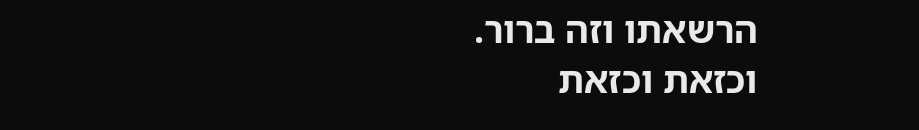הרשאתו וזה ברור. וכזאת וכזאת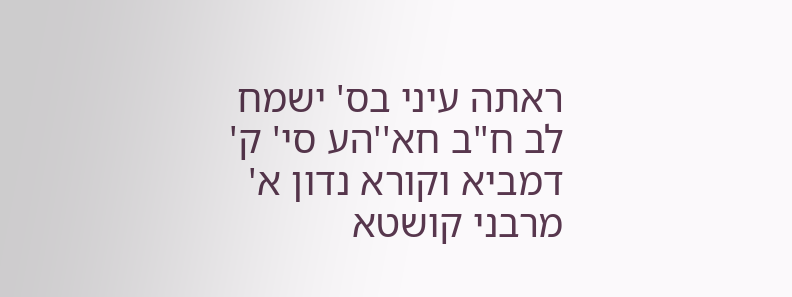ראתה עיני בס' ישמח לב ח"ב חא''הע סי' ק' דמביא וקורא נדון א' מרבני קושטא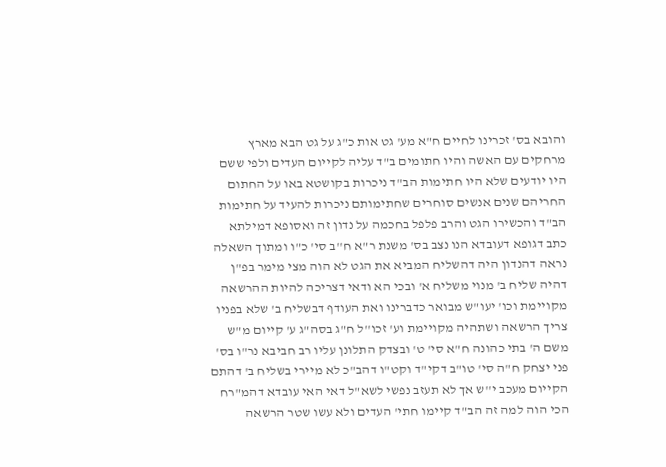והובא בס' זכרינו לחיים ח"א מע' גט אות כ"ג על גט הבא מארץ מרחקים עם האשה והיו חתומים ב"ד עליה לקייום העדים ולפי ששם היו יודעים שלא היו חתימות הב"ד ניכרות בקושטא באו על החתום החריהם שנים אנשים סוחרים שחתימותם ניכרות להעיד על חתימות הב"ד והכשירו הגט והרב פלפל בחכמה על נדון זה ואסופא דמילתא כתב דגופא דעובדא הנו נצב בס' משנת ר"א ח''ב סי' כ"ו ומתוך השאלה נראה דהנדון היה דהשליח המביא את הגט לא הוה מצי מימר בפ"ן דהיה שליח ב' מנוי משליח א' ובכי הא ודאי דצריכה להיות ההרשאה מקויימת וכו' יעו"ש מבואר כדברינו ואת העודף דבשליח ב' שלא בפניו צריך הרשאה ושתהיה מקויימת וע' זכו''ל ח"ג בסה"ג ע' קייום מ"ש משם ה' בתי כהונה ח"א סי' ט' ובצדק התלונן עליו רב חביבא נר"ו בס' פני יצחק ח"ה סי' טו"ב דקי"ד וקט"ו דהב"כ לא מיירי בשליח ב' דהתם הקייום מעכב י''ש אך לא תעזב נפשי לשא"ל דאי האי עובדא דהמ"רח הכי הוה למה זה הב"ד קיימו חתי' העדים ולא עשו שטר הרשאה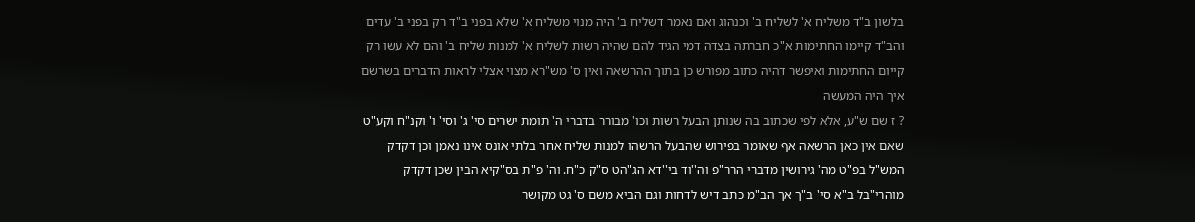בלשון ב"ד משליח א' לשליח ב' וכנהוג ואם נאמר דשליח ב' היה מנוי משליח א' שלא בפני ב"ד רק בפני ב' עדים והב"ד קיימו החתימות א"כ חברתה בצדה דמי הגיד להם שהיה רשות לשליח א' למנות שליח ב' והם לא עשו רק קייום החתימות ואיפשר דהיה כתוב מפורש כן בתוך ההרשאה ואין ס' מש"רא מצוי אצלי לראות הדברים בשרשם איך היה המעשה
? ז שם ש"ע, אלא לפי שכתוב בה שנותן הבעל רשות וכו' מבורר בדברי ה' תומת ישרים סי' ג' וסי' ו' וקנ"ח וקע"ט שאם אין כאן הרשאה אף שאומר בפירוש שהבעל הרשהו למנות שליח אחר בלתי אונס אינו נאמן וכן דקדק המש"ל בפ"ט מה' גירושין מדברי הרר"פ וה''וד בי''דא הג"הט ס"ק כ"ח. וה' פ"ת בס"קיא הבין שכן דקדק מוהרי"בל ב"א סי' ב"ך אך הב"מ כתב דיש לדחות וגם הביא משם ס' גט מקושר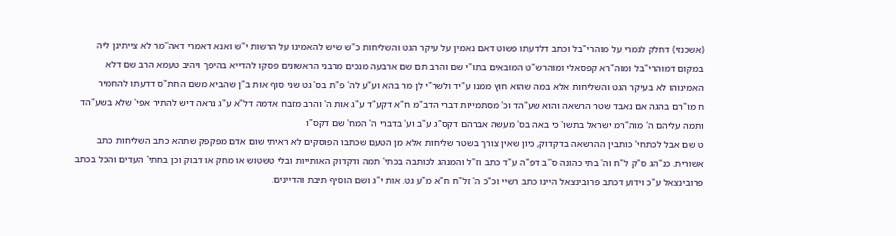(אשכנזי) דחלק לגמרי על מוהרי"בל וכתב דלדעתו פשוט דאם נאמין על עיקר הגט והשליחות כ"ש שיש להאמינו על הרשות י"ש ואנא דאמרי דאה''מר לא צייתינן ליה במקום דמוהרי"בל ומוה"רא קפסאלי ומוהרש"ט המובאים בתו"י שם והרב תם שם ארבעה מנכים מרבני הראשונים פסקו להדייא בהיפך ויהיב טעמא הרב שם דלא האמינוהו לא בעיקר הגט והשליחות אלא במה שהוא חוץ ממנו ע"יד ולשר"י לן מר בהא וע"ע לה' פ"ת בס' גט שני סוף אות ב"ן שהביא משם החת"ס דדעתו להחמיר
ח מו"רם בהגה אם נאבד שטר הרשאה והוא שע"הד וכ' מסתמייות דברי הדב"מ ח"א דקע"ד ע"ג אות ה' והרב מזבח אדמה דל"א ע"ג נראה דיש להתיר אפי' שלא בשע"הד ותמה עליהם ה' מוה"רמ ישראל בתשו' כי באה בס' מעשה אברהם דקס"ג ע"ב וע' בדברי ה' המח' שם דקס"ו
ט שם אבל לכתחי' כותבין ההרשאה בדקדוק, כיון שאין צורך בשטר שליחות אלא מן הטעם שכתבו הפוסקים לא ראיתי שום אדם מפקפק שתהא כתב השליחות כתב אשורית. כנ"הג ס"ק ל"ח וה' בתי כהונה ס''ב דפ"ה ע"ד כתב וז"ל והמנהג לכותבה בכתי' תמה ודקדוק האותייות ובלי טשטוש או מחק או דבוק וכן בחתי' העדים והכל בכתב פרובינצאל ע"כ וידוע דכתב פרובינצאל היינו כתב רשיי וכ"כ ה' זל"ח ח"א מ"ע גט. אות י"ג ושם הוסיף תיבת והדיינים.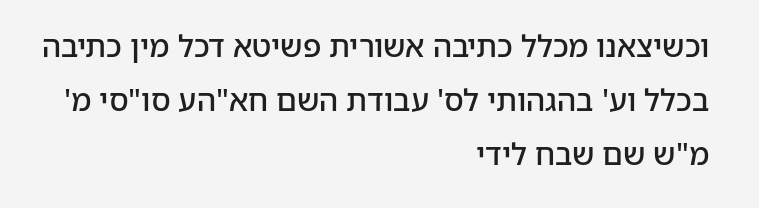וכשיצאנו מכלל כתיבה אשורית פשיטא דכל מין כתיבה בכלל וע' בהגהותי לס' עבודת השם חא"הע סו"סי מ' מ"ש שם שבח לידי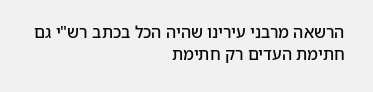הרשאה מרבני עירינו שהיה הכל בכתב רש"י גם חתימת העדים רק חתימת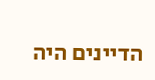הדיינים היה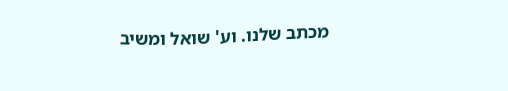מכתב שלנו. וע' שואל ומשיב